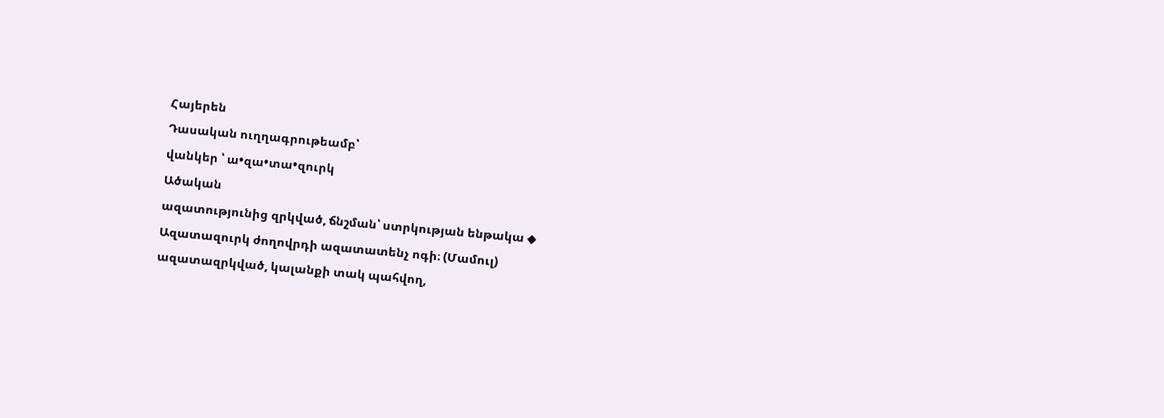Հայերեն
Դասական ուղղագրութեամբ՝
վանկեր ՝ ա•զա•տա•զուրկ
Ածական
ազատությունից զրկված, ճնշման՝ ստրկության ենթակա ◆ Ազատազուրկ ժողովրդի ազատատենչ ոգի։ (Մամուլ)
ազատազրկված, կալանքի տակ պահվող,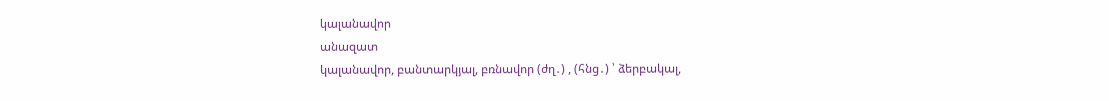կալանավոր
անազատ
կալանավոր, բանտարկյալ, բռնավոր (ժղ․) , (հնց․) ՝ ձերբակալ,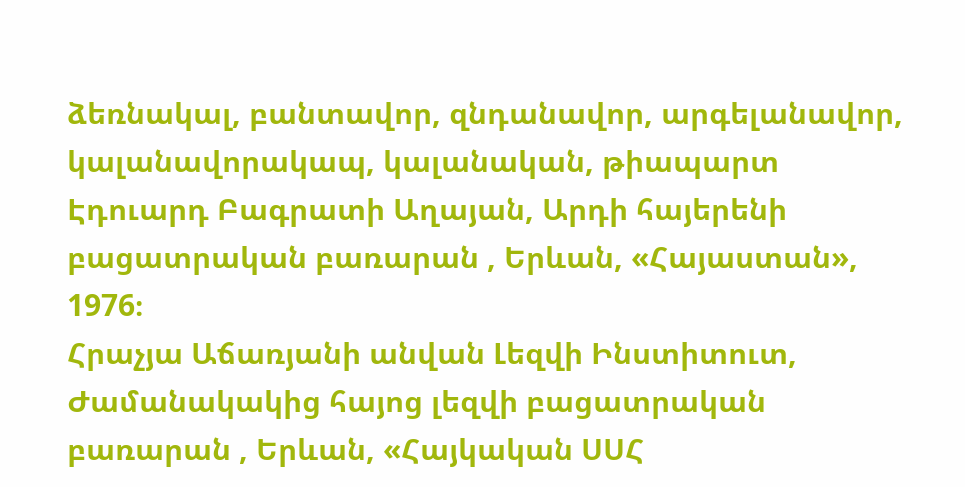ձեռնակալ, բանտավոր, զնդանավոր, արգելանավոր, կալանավորակապ, կալանական, թիապարտ
Էդուարդ Բագրատի Աղայան, Արդի հայերենի բացատրական բառարան , Երևան, «Հայաստան», 1976։
Հրաչյա Աճառյանի անվան Լեզվի Ինստիտուտ, Ժամանակակից հայոց լեզվի բացատրական բառարան , Երևան, «Հայկական ՍՍՀ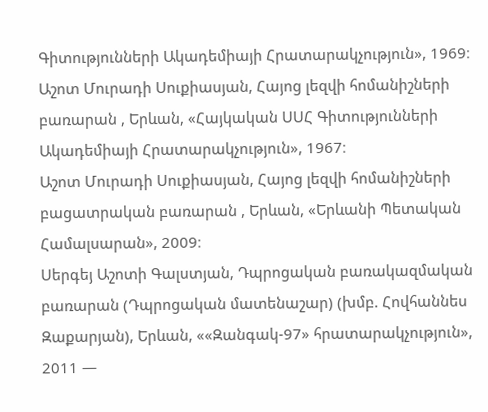Գիտությունների Ակադեմիայի Հրատարակչություն», 1969։
Աշոտ Մուրադի Սուքիասյան, Հայոց լեզվի հոմանիշների բառարան , Երևան, «Հայկական ՍՍՀ Գիտությունների Ակադեմիայի Հրատարակչություն», 1967։
Աշոտ Մուրադի Սուքիասյան, Հայոց լեզվի հոմանիշների բացատրական բառարան , Երևան, «Երևանի Պետական Համալսարան», 2009։
Սերգեյ Աշոտի Գալստյան, Դպրոցական բառակազմական բառարան (Դպրոցական մատենաշար) (խմբ. Հովհաննես Զաքարյան), Երևան, ««Զանգակ-97» հրատարակչություն», 2011 —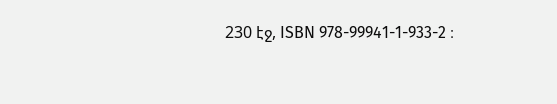230 էջ, ISBN 978-99941-1-933-2 ։